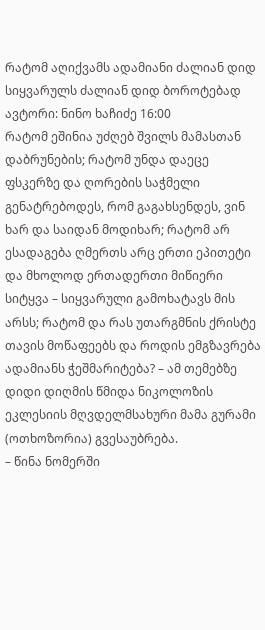რატომ აღიქვამს ადამიანი ძალიან დიდ სიყვარულს ძალიან დიდ ბოროტებად
ავტორი: ნინო ხაჩიძე 16:00
რატომ ეშინია უძღებ შვილს მამასთან დაბრუნების; რატომ უნდა დაეცე ფსკერზე და ღორების საჭმელი გენატრებოდეს, რომ გაგახსენდეს, ვინ ხარ და საიდან მოდიხარ; რატომ არ ესადაგება ღმერთს არც ერთი ეპითეტი და მხოლოდ ერთადერთი მიწიერი სიტყვა – სიყვარული გამოხატავს მის არსს; რატომ და რას უთარგმნის ქრისტე თავის მოწაფეებს და როდის ემგზავრება ადამიანს ჭეშმარიტება? – ამ თემებზე დიდი დიღმის წმიდა ნიკოლოზის ეკლესიის მღვდელმსახური მამა გურამი (ოთხოზორია) გვესაუბრება.
– წინა ნომერში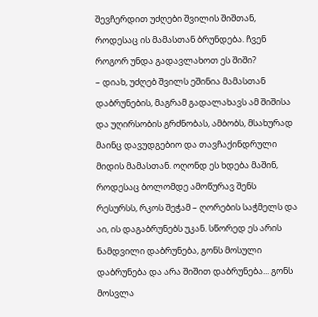შევჩერდით უძღები შვილის შიშთან, როდესაც ის მამასთან ბრუნდება. ჩვენ როგორ უნდა გადავლახოთ ეს შიში?
– დიახ, უძღებ შვილს ეშინია მამასთან დაბრუნების, მაგრამ გადალახავს ამ შიშისა და უღირსობის გრძნობას, ამბობს, მსახურად მაინც დავუდგებიო და თავჩაქინდრული მიდის მამასთან. ოღონდ ეს ხდება მაშინ, როდესაც ბოლომდე ამოწურავ შენს რესურსს, რკოს შეჭამ – ღორების საჭმელს და აი, ის დაგაბრუნებს უკან. სწორედ ეს არის ნამდვილი დაბრუნება, გონს მოსული დაბრუნება და არა შიშით დაბრუნება... გონს მოსვლა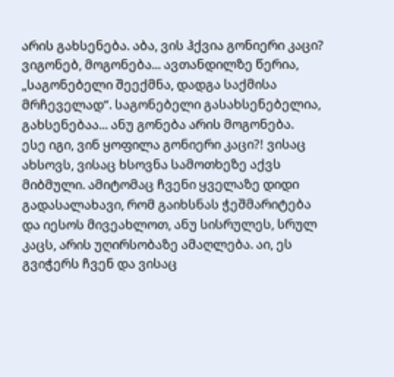არის გახსენება. აბა, ვის ჰქვია გონიერი კაცი? ვიგონებ, მოგონება... ავთანდილზე წერია, „საგონებელი შეექმნა, დადგა საქმისა მრჩეველად“. საგონებელი გასახსენებელია, გახსენებაა... ანუ გონება არის მოგონება.
ესე იგი, ვინ ყოფილა გონიერი კაცი?! ვისაც ახსოვს, ვისაც ხსოვნა სამოთხეზე აქვს მიბმული. ამიტომაც ჩვენი ყველაზე დიდი გადასალახავი, რომ გაიხსნას ჭეშმარიტება და იესოს მივეახლოთ, ანუ სისრულეს, სრულ კაცს, არის უღირსობაზე ამაღლება. აი, ეს გვიჭერს ჩვენ და ვისაც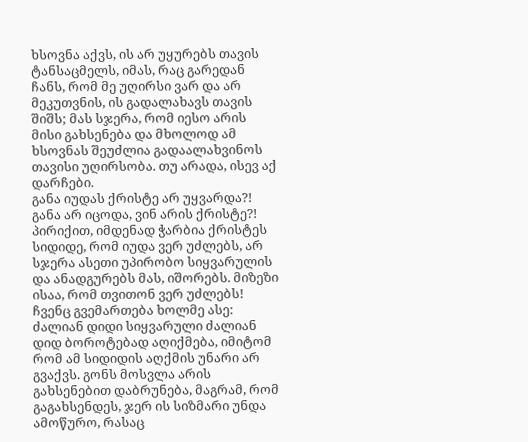ხსოვნა აქვს, ის არ უყურებს თავის ტანსაცმელს, იმას, რაც გარედან ჩანს, რომ მე უღირსი ვარ და არ მეკუთვნის, ის გადალახავს თავის შიშს; მას სჯერა, რომ იესო არის მისი გახსენება და მხოლოდ ამ ხსოვნას შეუძლია გადაალახვინოს თავისი უღირსობა. თუ არადა, ისევ აქ დარჩები.
განა იუდას ქრისტე არ უყვარდა?! განა არ იცოდა, ვინ არის ქრისტე?! პირიქით, იმდენად ჭარბია ქრისტეს სიდიდე, რომ იუდა ვერ უძლებს, არ სჯერა ასეთი უპირობო სიყვარულის და ანადგურებს მას, იშორებს. მიზეზი ისაა, რომ თვითონ ვერ უძლებს! ჩვენც გვემართება ხოლმე ასე: ძალიან დიდი სიყვარული ძალიან დიდ ბოროტებად აღიქმება, იმიტომ რომ ამ სიდიდის აღქმის უნარი არ გვაქვს. გონს მოსვლა არის გახსენებით დაბრუნება, მაგრამ, რომ გაგახსენდეს, ჯერ ის სიზმარი უნდა ამოწურო, რასაც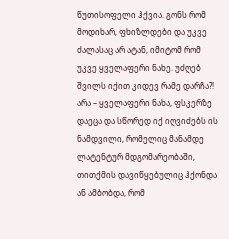წუთისოფელი ჰქვია. გონს რომ მოდიხარ, ფხიზლდები და უკვე ძალასაც არ ატან, იმიტომ რომ უკვე ყველაფერი ნახე. უძღებ შვილს იქით კიდევ რამე დარჩა?! არა – ყველაფერი ნახა, ფსკერზე დაეცა და სწორედ იქ იღვიძებს ის ნამდვილი, რომელიც მანამდე ლატენტურ მდგომარეობაში, თითქმის დავიწყებულიც ჰქონდა ან ამბობდა, რომ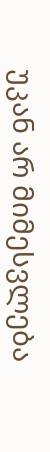უკან არ მიმესვლება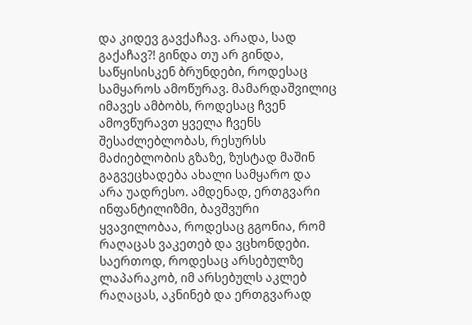და კიდევ გავქაჩავ. არადა, სად გაქაჩავ?! გინდა თუ არ გინდა, საწყისისკენ ბრუნდები, როდესაც სამყაროს ამოწურავ. მამარდაშვილიც იმავეს ამბობს, როდესაც ჩვენ ამოვწურავთ ყველა ჩვენს შესაძლებლობას, რესურსს მაძიებლობის გზაზე, ზუსტად მაშინ გაგვეცხადება ახალი სამყარო და არა უადრესო. ამდენად, ერთგვარი ინფანტილიზმი, ბავშვური ყვავილობაა, როდესაც გგონია, რომ რაღაცას ვაკეთებ და ვცხონდები.
საერთოდ, როდესაც არსებულზე ლაპარაკობ, იმ არსებულს აკლებ რაღაცას, აკნინებ და ერთგვარად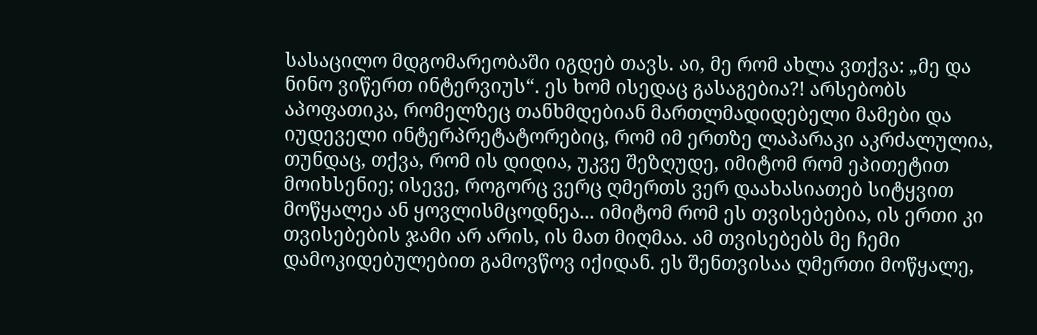სასაცილო მდგომარეობაში იგდებ თავს. აი, მე რომ ახლა ვთქვა: „მე და ნინო ვიწერთ ინტერვიუს“. ეს ხომ ისედაც გასაგებია?! არსებობს აპოფათიკა, რომელზეც თანხმდებიან მართლმადიდებელი მამები და იუდეველი ინტერპრეტატორებიც, რომ იმ ერთზე ლაპარაკი აკრძალულია, თუნდაც, თქვა, რომ ის დიდია, უკვე შეზღუდე, იმიტომ რომ ეპითეტით მოიხსენიე; ისევე, როგორც ვერც ღმერთს ვერ დაახასიათებ სიტყვით მოწყალეა ან ყოვლისმცოდნეა... იმიტომ რომ ეს თვისებებია, ის ერთი კი თვისებების ჯამი არ არის, ის მათ მიღმაა. ამ თვისებებს მე ჩემი დამოკიდებულებით გამოვწოვ იქიდან. ეს შენთვისაა ღმერთი მოწყალე,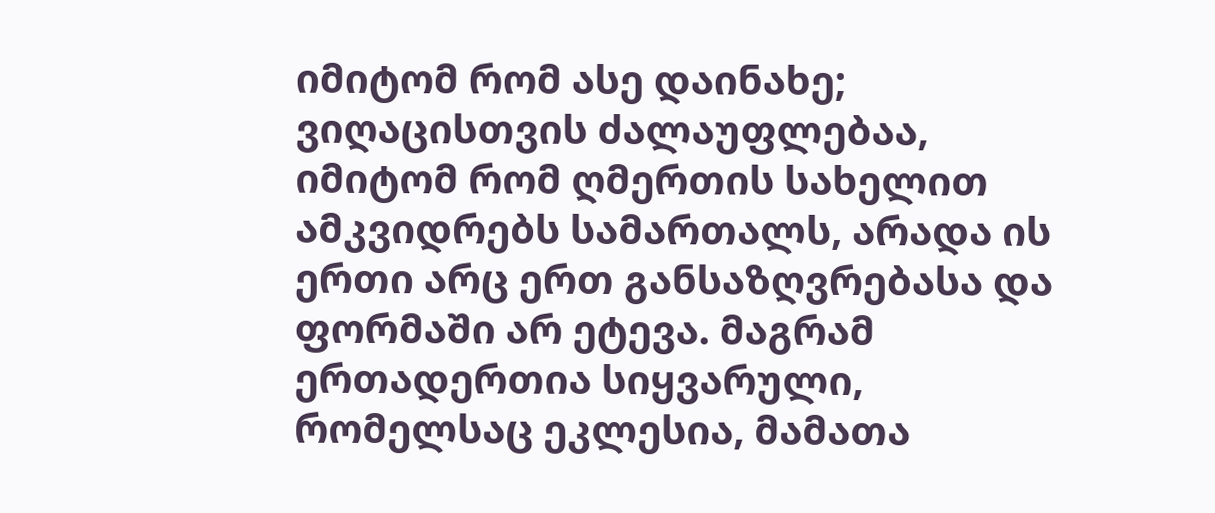იმიტომ რომ ასე დაინახე; ვიღაცისთვის ძალაუფლებაა, იმიტომ რომ ღმერთის სახელით ამკვიდრებს სამართალს, არადა ის ერთი არც ერთ განსაზღვრებასა და ფორმაში არ ეტევა. მაგრამ ერთადერთია სიყვარული, რომელსაც ეკლესია, მამათა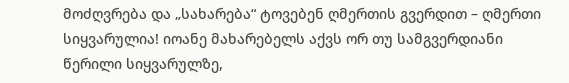მოძღვრება და „სახარება“ ტოვებენ ღმერთის გვერდით – ღმერთი სიყვარულია! იოანე მახარებელს აქვს ორ თუ სამგვერდიანი წერილი სიყვარულზე,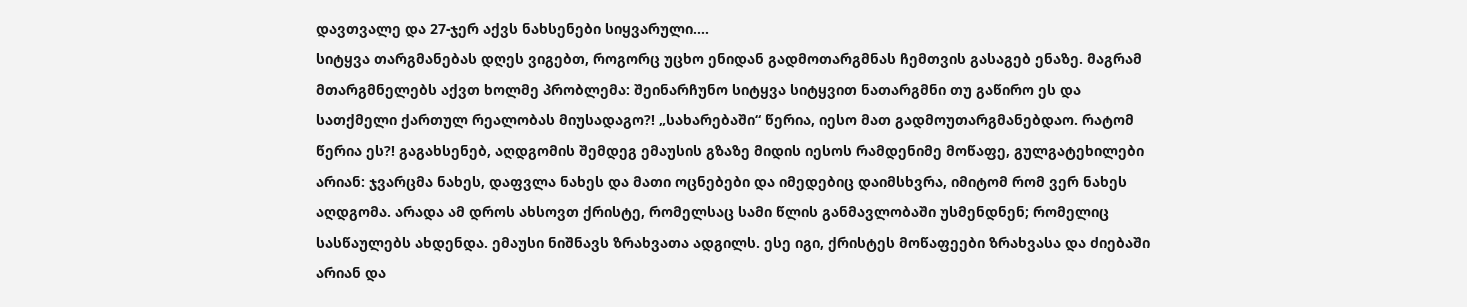დავთვალე და 27-ჯერ აქვს ნახსენები სიყვარული....
სიტყვა თარგმანებას დღეს ვიგებთ, როგორც უცხო ენიდან გადმოთარგმნას ჩემთვის გასაგებ ენაზე. მაგრამ მთარგმნელებს აქვთ ხოლმე პრობლემა: შეინარჩუნო სიტყვა სიტყვით ნათარგმნი თუ გაწირო ეს და სათქმელი ქართულ რეალობას მიუსადაგო?! „სახარებაში“ წერია, იესო მათ გადმოუთარგმანებდაო. რატომ წერია ეს?! გაგახსენებ, აღდგომის შემდეგ ემაუსის გზაზე მიდის იესოს რამდენიმე მოწაფე, გულგატეხილები არიან: ჯვარცმა ნახეს, დაფვლა ნახეს და მათი ოცნებები და იმედებიც დაიმსხვრა, იმიტომ რომ ვერ ნახეს აღდგომა. არადა ამ დროს ახსოვთ ქრისტე, რომელსაც სამი წლის განმავლობაში უსმენდნენ; რომელიც სასწაულებს ახდენდა. ემაუსი ნიშნავს ზრახვათა ადგილს. ესე იგი, ქრისტეს მოწაფეები ზრახვასა და ძიებაში არიან და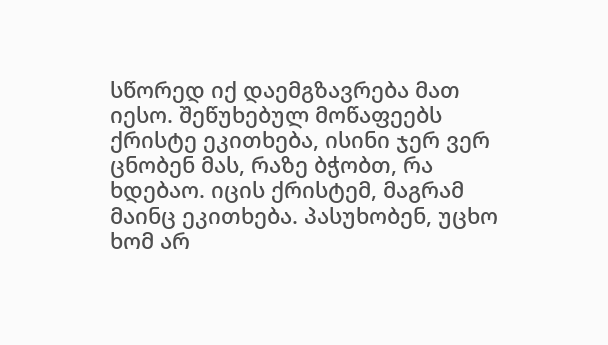სწორედ იქ დაემგზავრება მათ იესო. შეწუხებულ მოწაფეებს ქრისტე ეკითხება, ისინი ჯერ ვერ ცნობენ მას, რაზე ბჭობთ, რა ხდებაო. იცის ქრისტემ, მაგრამ მაინც ეკითხება. პასუხობენ, უცხო ხომ არ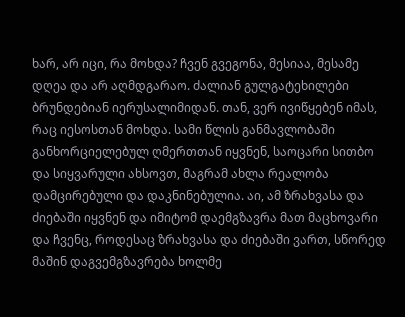ხარ, არ იცი, რა მოხდა? ჩვენ გვეგონა, მესიაა, მესამე დღეა და არ აღმდგარაო. ძალიან გულგატეხილები ბრუნდებიან იერუსალიმიდან. თან, ვერ ივიწყებენ იმას, რაც იესოსთან მოხდა. სამი წლის განმავლობაში განხორციელებულ ღმერთთან იყვნენ, საოცარი სითბო და სიყვარული ახსოვთ, მაგრამ ახლა რეალობა დამცირებული და დაკნინებულია. აი, ამ ზრახვასა და ძიებაში იყვნენ და იმიტომ დაემგზავრა მათ მაცხოვარი და ჩვენც, როდესაც ზრახვასა და ძიებაში ვართ, სწორედ მაშინ დაგვემგზავრება ხოლმე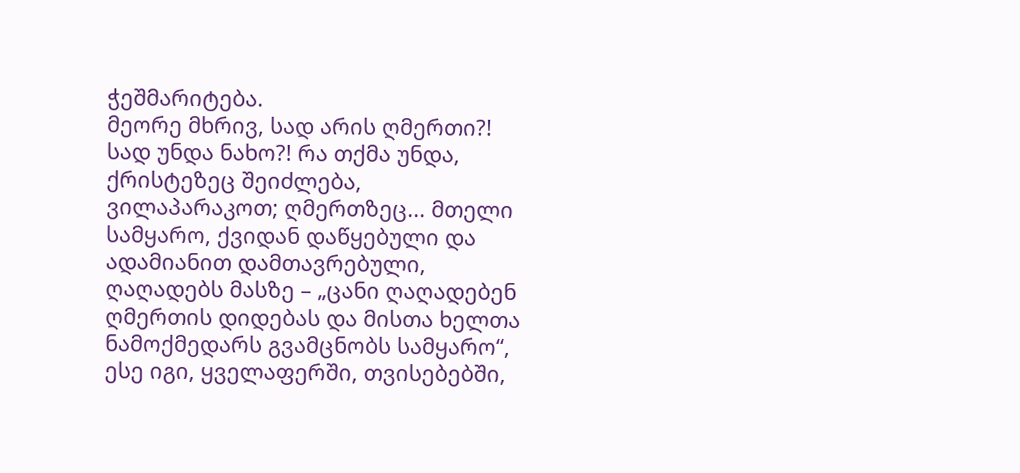ჭეშმარიტება.
მეორე მხრივ, სად არის ღმერთი?! სად უნდა ნახო?! რა თქმა უნდა, ქრისტეზეც შეიძლება, ვილაპარაკოთ; ღმერთზეც... მთელი სამყარო, ქვიდან დაწყებული და ადამიანით დამთავრებული, ღაღადებს მასზე – „ცანი ღაღადებენ ღმერთის დიდებას და მისთა ხელთა ნამოქმედარს გვამცნობს სამყარო“, ესე იგი, ყველაფერში, თვისებებში,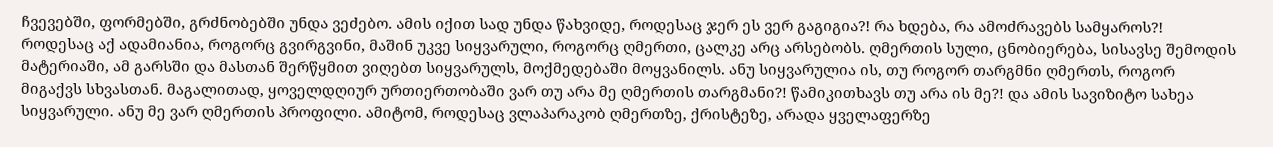ჩვევებში, ფორმებში, გრძნობებში უნდა ვეძებო. ამის იქით სად უნდა წახვიდე, როდესაც ჯერ ეს ვერ გაგიგია?! რა ხდება, რა ამოძრავებს სამყაროს?! როდესაც აქ ადამიანია, როგორც გვირგვინი, მაშინ უკვე სიყვარული, როგორც ღმერთი, ცალკე არც არსებობს. ღმერთის სული, ცნობიერება, სისავსე შემოდის მატერიაში, ამ გარსში და მასთან შერწყმით ვიღებთ სიყვარულს, მოქმედებაში მოყვანილს. ანუ სიყვარულია ის, თუ როგორ თარგმნი ღმერთს, როგორ მიგაქვს სხვასთან. მაგალითად, ყოველდღიურ ურთიერთობაში ვარ თუ არა მე ღმერთის თარგმანი?! წამიკითხავს თუ არა ის მე?! და ამის სავიზიტო სახეა სიყვარული. ანუ მე ვარ ღმერთის პროფილი. ამიტომ, როდესაც ვლაპარაკობ ღმერთზე, ქრისტეზე, არადა ყველაფერზე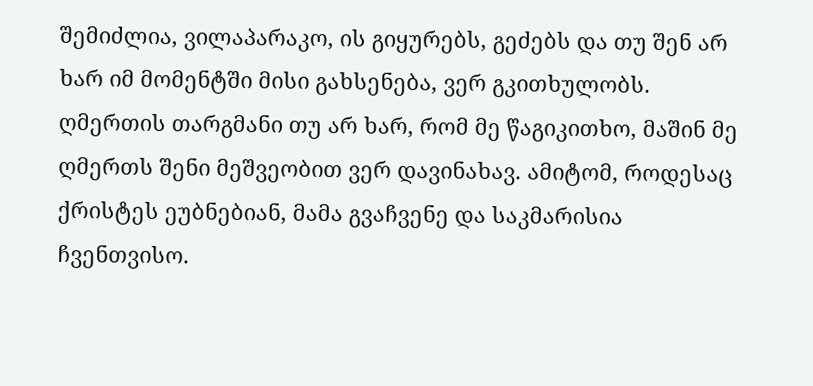შემიძლია, ვილაპარაკო, ის გიყურებს, გეძებს და თუ შენ არ ხარ იმ მომენტში მისი გახსენება, ვერ გკითხულობს. ღმერთის თარგმანი თუ არ ხარ, რომ მე წაგიკითხო, მაშინ მე ღმერთს შენი მეშვეობით ვერ დავინახავ. ამიტომ, როდესაც ქრისტეს ეუბნებიან, მამა გვაჩვენე და საკმარისია ჩვენთვისო.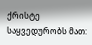ქრისტე საყვედურობს მათ: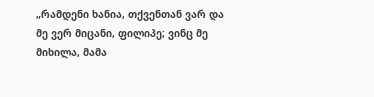„რამდენი ხანია, თქვენთან ვარ და მე ვერ მიცანი, ფილიპე; ვინც მე მიხილა, მამა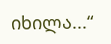იხილა...“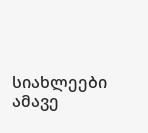სიახლეები ამავე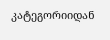კატეგორიიდან